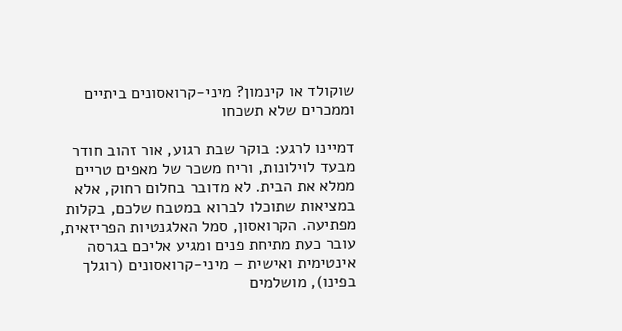שוקולד או קינמון? מיני-קרואסונים ביתיים וממכרים שלא תשכחו

דמיינו לרגע: בוקר שבת רגוע, אור זהוב חודר מבעד לוילונות, וריח משכר של מאפים טריים ממלא את הבית. לא מדובר בחלום רחוק, אלא במציאות שתוכלו לברוא במטבח שלכם, בקלות מפתיעה. הקרואסון, סמל האלגנטיות הפריזאית, עובר כעת מתיחת פנים ומגיע אליכם בגרסה אינטימית ואישית – מיני-קרואסונים (רוגלך בפינו), מושלמים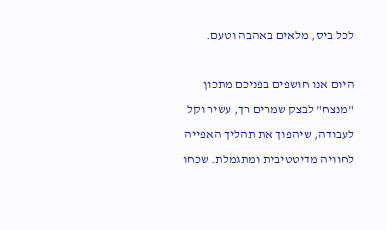לכל ביס, מלאים באהבה וטעם.

היום אנו חושפים בפניכם מתכון "מנצח" לבצק שמרים רך, עשיר וקל לעבודה, שיהפוך את תהליך האפייה לחוויה מדיטטיבית ומתגמלת. שכחו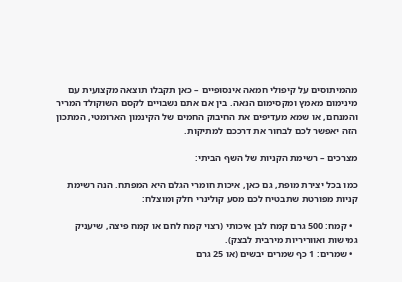מהמיתוסים על קיפולי חמאה אינסופיים – כאן תקבלו תוצאה מקצועית עם מינימום מאמץ ומקסימום הנאה. בין אם אתם נשבויים לקסם השוקולד המריר והמנחם, או שמא מעדיפים את החיבוק החמים של הקינמון הארומטי, המתכון הזה יאפשר לכם לבחור את דרככם למתיקות.

מצרכים – רשימת הקניות של השף הביתי:

כמו בכל יצירת מופת, גם כאן, איכות חומרי הגלם היא המפתח. הנה רשימת קניות מפורטת שתבטיח לכם מסע קולינרי חלק ומוצלח:

  • קמח: 500 גרם קמח לבן איכותי (רצוי קמח לחם או קמח פיצה, שיעניק גמישות ואווריריות מירבית לבצק).
  • שמרים: 1 כף שמרים יבשים (או 25 גרם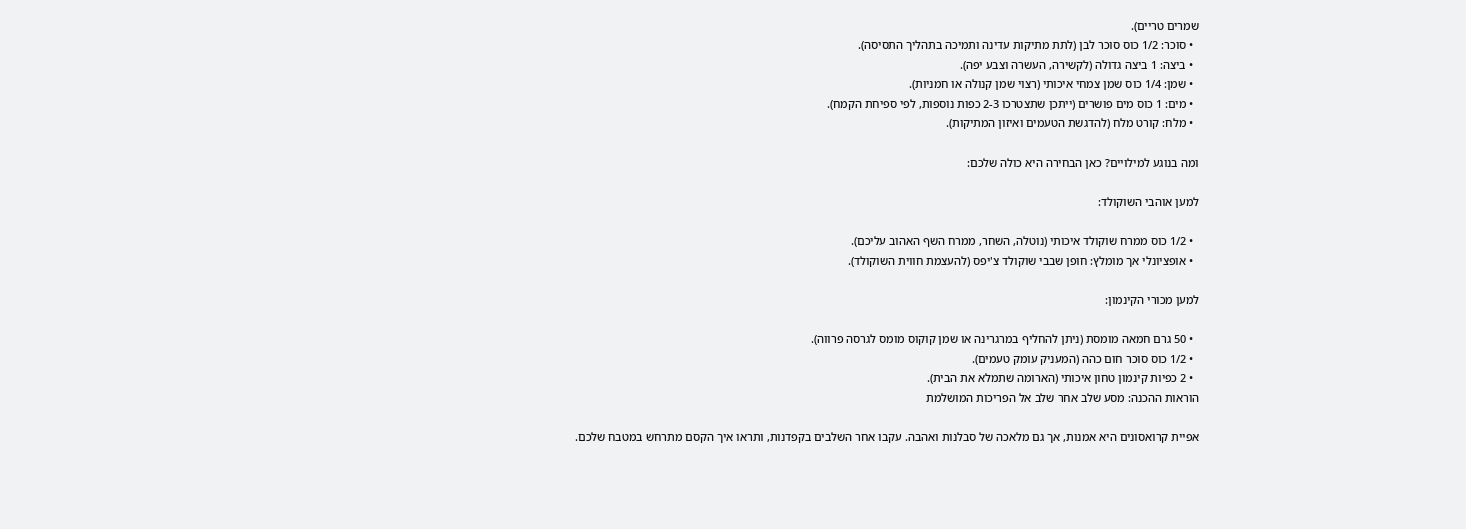שמרים טריים).
  • סוכר: 1/2 כוס סוכר לבן (לתת מתיקות עדינה ותמיכה בתהליך התסיסה).
  • ביצה: 1 ביצה גדולה (לקשירה, העשרה וצבע יפה).
  • שמן: 1/4 כוס שמן צמחי איכותי (רצוי שמן קנולה או חמניות).
  • מים: 1 כוס מים פושרים (ייתכן שתצטרכו 2-3 כפות נוספות, לפי ספיחת הקמח).
  • מלח: קורט מלח (להדגשת הטעמים ואיזון המתיקות).

ומה בנוגע למילויים? כאן הבחירה היא כולה שלכם:

למען אוהבי השוקולד:

  • 1/2 כוס ממרח שוקולד איכותי (נוטלה, השחר, ממרח השף האהוב עליכם).
  • אופציונלי אך מומלץ: חופן שבבי שוקולד צ'יפס (להעצמת חווית השוקולד).

למען מכורי הקינמון:

  • 50 גרם חמאה מומסת (ניתן להחליף במרגרינה או שמן קוקוס מומס לגרסה פרווה).
  • 1/2 כוס סוכר חום כהה (המעניק עומק טעמים).
  • 2 כפיות קינמון טחון איכותי (הארומה שתמלא את הבית).
הוראות ההכנה: מסע שלב אחר שלב אל הפריכות המושלמת

אפיית קרואסונים היא אמנות, אך גם מלאכה של סבלנות ואהבה. עקבו אחר השלבים בקפדנות, ותראו איך הקסם מתרחש במטבח שלכם.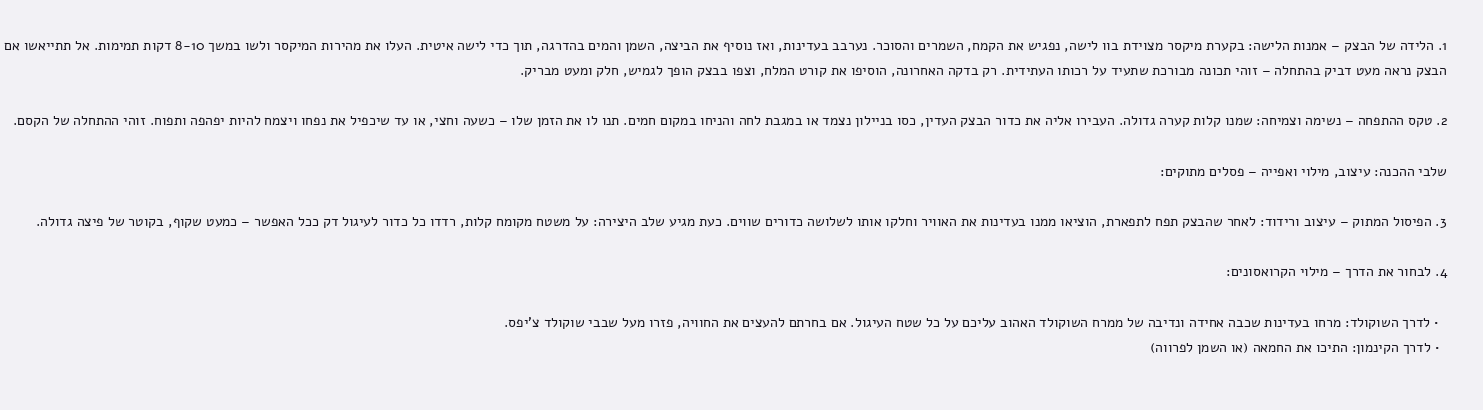1. הלידה של הבצק – אמנות הלישה: בקערת מיקסר מצוידת בוו לישה, נפגיש את הקמח, השמרים והסוכר. נערבב בעדינות, ואז נוסיף את הביצה, השמן והמים בהדרגה, תוך כדי לישה איטית. העלו את מהירות המיקסר ולשו במשך 8-10 דקות תמימות. אל תתייאשו אם הבצק נראה מעט דביק בהתחלה – זוהי תכונה מבורכת שתעיד על רכותו העתידית. רק בדקה האחרונה, הוסיפו את קורט המלח, וצפו בבצק הופך לגמיש, חלק ומעט מבריק.

2. טקס ההתפחה – נשימה וצמיחה: שמנו קלות קערה גדולה. העבירו אליה את כדור הבצק העדין, כסו בניילון נצמד או במגבת לחה והניחו במקום חמים. תנו לו את הזמן שלו – כשעה וחצי, או עד שיכפיל את נפחו ויצמח להיות יפהפה ותפוח. זוהי ההתחלה של הקסם.

שלבי ההכנה: עיצוב, מילוי ואפייה – פסלים מתוקים:

3. הפיסול המתוק – עיצוב ורידוד: לאחר שהבצק תפח לתפארת, הוציאו ממנו בעדינות את האוויר וחלקו אותו לשלושה כדורים שווים. כעת מגיע שלב היצירה: על משטח מקומח קלות, רדדו כל כדור לעיגול דק ככל האפשר – כמעט שקוף, בקוטר של פיצה גדולה.

4. לבחור את הדרך – מילוי הקרואסונים:

  • לדרך השוקולד: מרחו בעדינות שכבה אחידה ונדיבה של ממרח השוקולד האהוב עליכם על כל שטח העיגול. אם בחרתם להעצים את החוויה, פזרו מעל שבבי שוקולד צ'יפס.
  • לדרך הקינמון: התיכו את החמאה (או השמן לפרווה)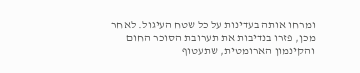ומרחו אותה בעדינות על כל שטח העיגול. לאחר מכן, פזרו בנדיבות את תערובת הסוכר החום והקינמון הארומטית, שתעטוף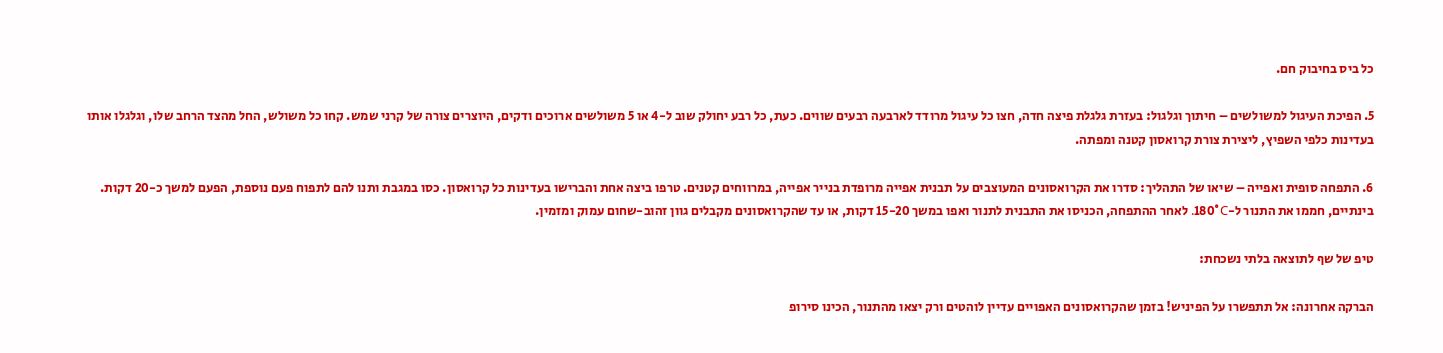כל ביס בחיבוק חם.

5. הפיכת העיגול למשולשים – חיתוך וגלגול: בעזרת גלגלת פיצה חדה, חצו כל עיגול מרודד לארבעה רבעים שווים. כעת, כל רבע יחולק שוב ל-4 או 5 משולשים ארוכים ודקים, היוצרים צורה של קרני שמש. קחו כל משולש, החל מהצד הרחב שלו, וגלגלו אותו בעדינות כלפי השפיץ, ליצירת צורת קרואסון קטנה ומפתה.

6. התפחה סופית ואפייה – שיאו של התהליך: סדרו את הקרואסונים המעוצבים על תבנית אפייה מרופדת בנייר אפייה, במרווחים קטנים. טרפו ביצה אחת והברישו בעדינות כל קרואסון. כסו במגבת ותנו להם לתפוח פעם נוספת, הפעם למשך כ-20 דקות. בינתיים, חממו את התנור ל-180°C. לאחר ההתפחה, הכניסו את התבנית לתנור ואפו במשך 15-20 דקות, או עד שהקרואסונים מקבלים גוון זהוב-שחום עמוק ומזמין.

טיפ של שף לתוצאה בלתי נשכחת:

הברקה אחרונה: אל תתפשרו על הפיניש! בזמן שהקרואסונים האפויים עדיין לוהטים ורק יצאו מהתנור, הכינו סירופ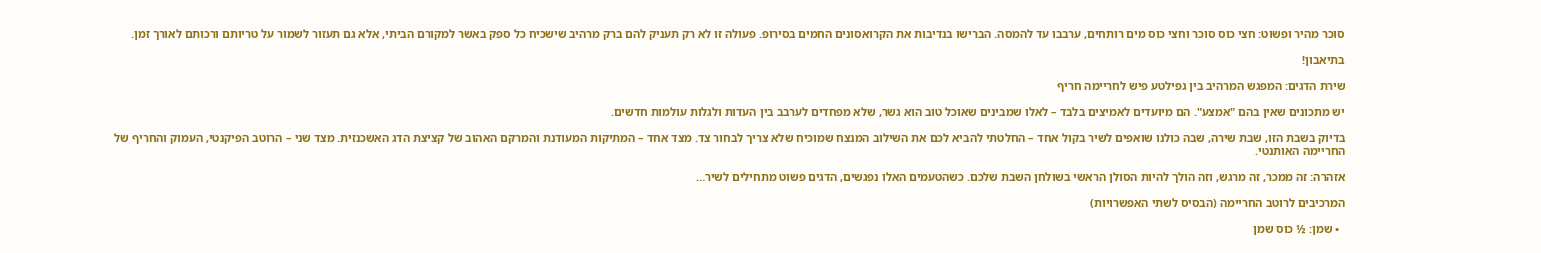סוכר מהיר ופשוט: חצי כוס סוכר וחצי כוס מים רותחים, ערבבו עד להמסה. הברישו בנדיבות את הקרואסונים החמים בסירופ. פעולה זו לא רק תעניק להם ברק מרהיב שישכיח כל ספק באשר למקורם הביתי, אלא גם תעזור לשמור על טריותם ורכותם לאורך זמן.

בתיאבון!

שירת הדגים: המפגש המרהיב בין גפילטע פיש לחריימה חריף

יש מתכונים שאין בהם "אמצע". הם מיועדים לאמיצים בלבד – לאלו שמבינים שאוכל טוב הוא גשר, שלא מפחדים לערבב בין העדות ולגלות עולמות חדשים.

בדיוק בשבת הזו, שבת שירה, שבה כולנו שואפים לשיר בקול אחד – החלטתי להביא לכם את השילוב המנצח שמוכיח שלא צריך לבחור צד. מצד אחד – המתיקות המעודנת והמרקם האהוב של קציצת הדג האשכנזית. מצד שני – הרוטב הפיקנטי, העמוק והחריף של החריימה האותנטי.

אזהרה: זה ממכר, זה מרגש, וזה הולך להיות הסולן הראשי בשולחן השבת שלכם. כשהטעמים האלו נפגשים, הדגים פשוט מתחילים לשיר…

המרכיבים לרוטב החריימה (הבסיס לשתי האפשרויות)

  • שמן: ½ כוס שמן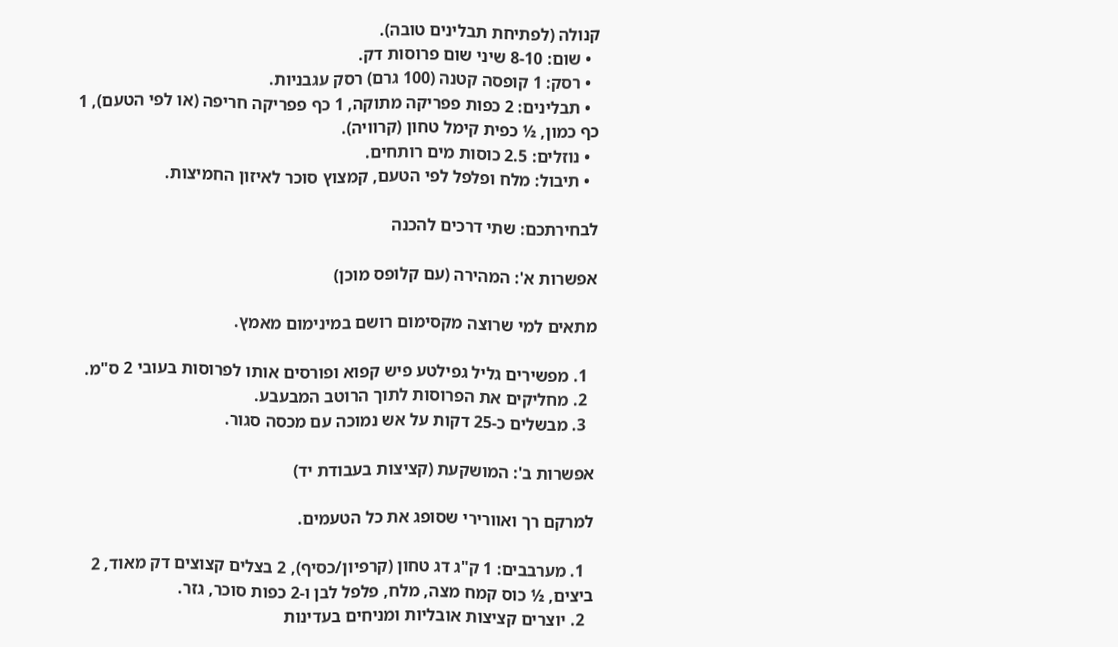קנולה (לפתיחת תבלינים טובה).
  • שום: 8-10 שיני שום פרוסות דק.
  • רסק: 1 קופסה קטנה (100 גרם) רסק עגבניות.
  • תבלינים: 2 כפות פפריקה מתוקה, 1 כף פפריקה חריפה (או לפי הטעם), 1 כף כמון, ½ כפית קימל טחון (קרוויה).
  • נוזלים: 2.5 כוסות מים רותחים.
  • תיבול: מלח ופלפל לפי הטעם, קמצוץ סוכר לאיזון החמיצות.

לבחירתכם: שתי דרכים להכנה

אפשרות א': המהירה (עם קלופס מוכן)

מתאים למי שרוצה מקסימום רושם במינימום מאמץ.

  1. מפשירים גליל גפילטע פיש קפוא ופורסים אותו לפרוסות בעובי 2 ס"מ.
  2. מחליקים את הפרוסות לתוך הרוטב המבעבע.
  3. מבשלים כ-25 דקות על אש נמוכה עם מכסה סגור.

אפשרות ב': המושקעת (קציצות בעבודת יד)

למרקם רך ואוורירי שסופג את כל הטעמים.

  1. מערבבים: 1 ק"ג דג טחון (קרפיון/כסיף), 2 בצלים קצוצים דק מאוד, 2 ביצים, ½ כוס קמח מצה, מלח, פלפל לבן ו-2 כפות סוכר, גזר.
  2. יוצרים קציצות אובליות ומניחים בעדינות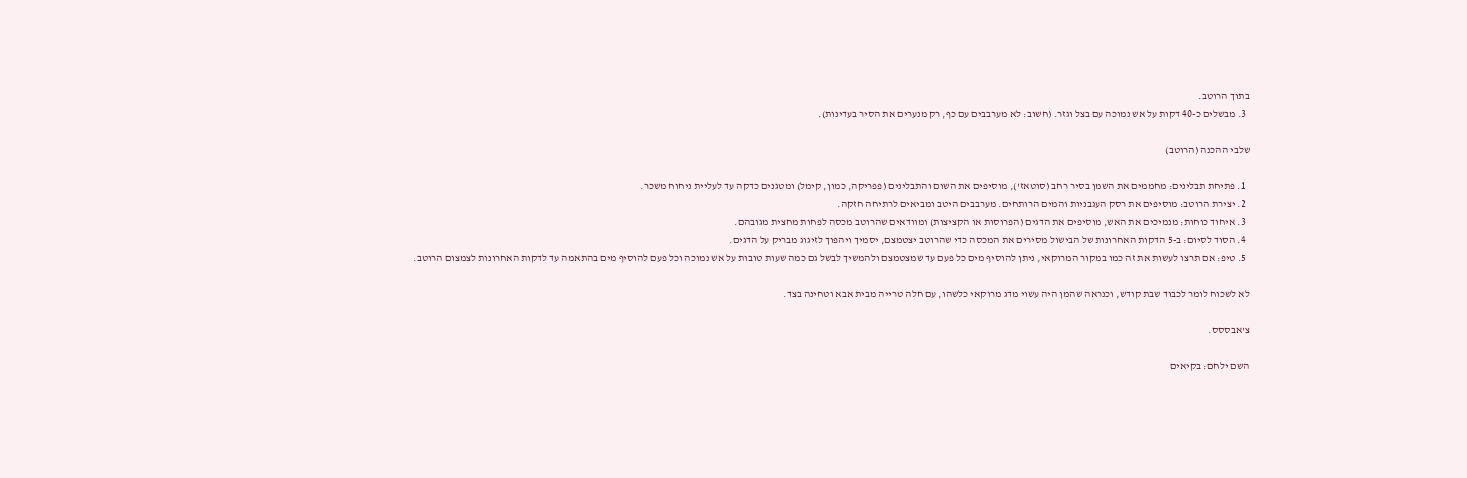בתוך הרוטב.
  3. מבשלים כ-40 דקות על אש נמוכה עם בצל וגזר. (חשוב: לא מערבבים עם כף, רק מנערים את הסיר בעדינות).

שלבי ההכנה (הרוטב)

  1. פתיחת תבלינים: מחממים את השמן בסיר רחב (סוטאז'), מוסיפים את השום והתבלינים (פפריקה, כמון, קימל) ומטגנים כדקה עד לעליית ניחוח משכר.
  2. יצירת הרוטב: מוסיפים את רסק העגבניות והמים הרותחים. מערבבים היטב ומביאים לרתיחה חזקה.
  3. איחוד כוחות: מנמיכים את האש, מוסיפים את הדגים (הפרוסות או הקציצות) ומוודאים שהרוטב מכסה לפחות מחצית מגובהם.
  4. הסוד לסיום: ב-5 הדקות האחרונות של הבישול מסירים את המכסה כדי שהרוטב יצטמצם, יסמיך ויהפוך לזיגוג מבריק על הדגים.
  5. טיפ: אם תרצו לעשות את זה כמו במקור המרוקאי, ניתן להוסיף מים כל פעם עד שמצטמצם ולהמשיך לבשל גם כמה שעות טובות על אש נמוכה וכל פעם להוסיף מים בהתאמה עד לדקות האחרונות לצמצום הרוטב.

לא לשכוח לומר לכבוד שבת קודש, וכנראה שהמן היה עשוי מדג מרוקאי כלשהו, עם חלה טרייה מבית אבא וטחינה בצד.

צ'אבססס.

השם ילחם: בקיאים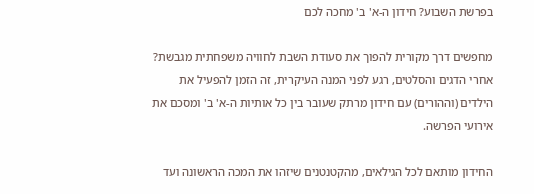בפרשת השבוע? חידון ה-א' ב' מחכה לכם

מחפשים דרך מקורית להפוך את סעודת השבת לחוויה משפחתית מגבשת? אחרי הדגים והסלטים, רגע לפני המנה העיקרית, זה הזמן להפעיל את הילדים (וההורים) עם חידון מרתק שעובר בין כל אותיות ה-א' ב' ומסכם את אירועי הפרשה.

החידון מותאם לכל הגילאים, מהקטנטנים שיזהו את המכה הראשונה ועד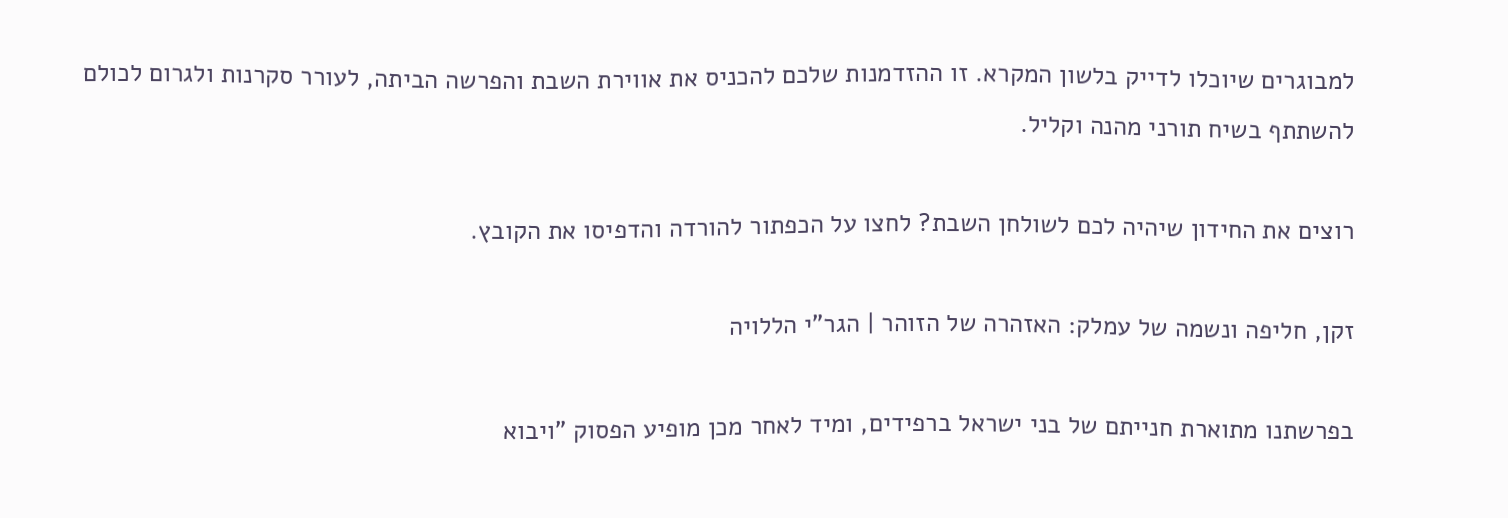למבוגרים שיוכלו לדייק בלשון המקרא. זו ההזדמנות שלכם להכניס את אווירת השבת והפרשה הביתה, לעורר סקרנות ולגרום לכולם להשתתף בשיח תורני מהנה וקליל.

רוצים את החידון שיהיה לכם לשולחן השבת? לחצו על הכפתור להורדה והדפיסו את הקובץ.

זקן, חליפה ונשמה של עמלק: האזהרה של הזוהר | הגר"י הללויה

בפרשתנו מתוארת חנייתם של בני ישראל ברפידים, ומיד לאחר מכן מופיע הפסוק "ויבוא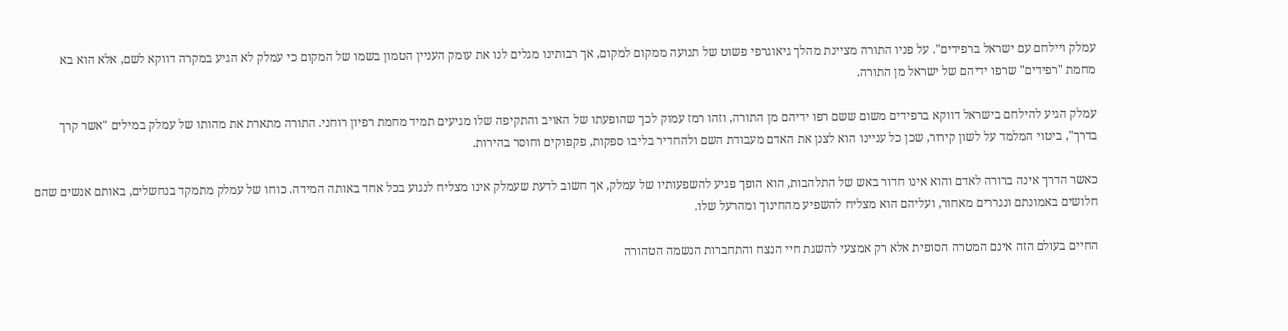עמלק ויילחם עם ישראל ברפידים". על פניו התורה מציינת מהלך גיאוגרפי פשוט של תנועה ממקום למקום, אך רבותינו מגלים לנו את עומק העניין הטמון בשמו של המקום כי עמלק לא הגיע במקרה דווקא לשם, אלא הוא בא מחמת "רפידים" שרפו ידיהם של ישראל מן התורה.

עמלק הגיע להילחם בישראל דווקא ברפידים משום ששם רפו ידיהם מן התורה, וזהו רמז עמוק לכך שהופעתו של האויב והתקיפה שלו מגיעים תמיד מחמת רפיון רוחני. התורה מתארת את מהותו של עמלק במילים "אשר קרך בדרך", ביטוי המלמד על לשון קירור, שכן כל עניינו הוא לצנן את האדם מעבודת השם ולהחדיר בליבו ספקות, פקפוקים וחוסר בהירות.

כאשר הדרך אינה ברורה לאדם והוא אינו חדור באש של התלהבות, הוא הופך פגיע להשפעותיו של עמלק, אך חשוב לדעת שעמלק אינו מצליח לנגוע בכל אחד באותה המידה. כוחו של עמלק מתמקד בנחשלים, באותם אנשים שהם חלושים באמונתם ונגררים מאחור, ועליהם הוא מצליח להשפיע מהחינוך ומהרעל שלו.

החיים בעולם הזה אינם המטרה הסופית אלא רק אמצעי להשגת חיי הנצח והתחברות הנשמה הטהורה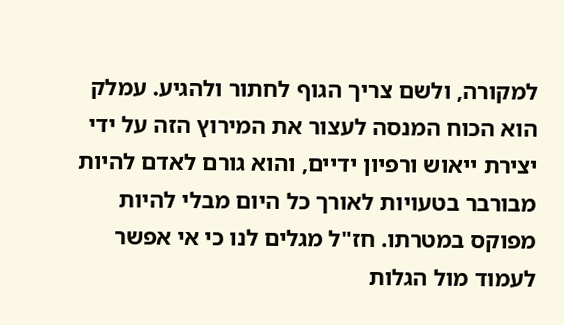למקורה, ולשם צריך הגוף לחתור ולהגיע. עמלק הוא הכוח המנסה לעצור את המירוץ הזה על ידי יצירת ייאוש ורפיון ידיים, והוא גורם לאדם להיות מבורבר בטעויות לאורך כל היום מבלי להיות מפוקס במטרתו. חז"ל מגלים לנו כי אי אפשר לעמוד מול הגלות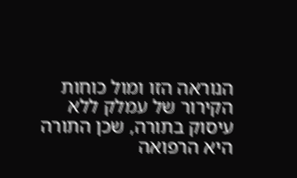הנוראה הזו ומול כוחות הקירור של עמלק ללא עיסוק בתורה, שכן התורה היא הרפואה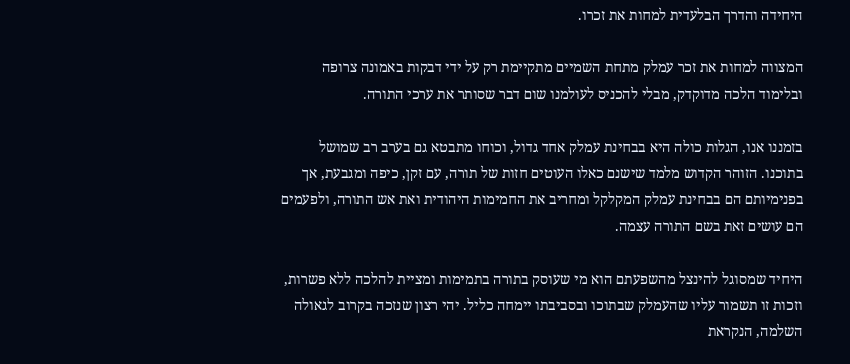היחידה והדרך הבלעדית למחות את זכרו.

המצווה למחות את זכר עמלק מתחת השמיים מתקיימת רק על ידי דבקות באמונה צרופה ובלימוד הלכה מדוקדק, מבלי להכניס לעולמנו שום דבר שסותר את ערכי התורה.

בזמננו אנו, הגלות כולה היא בבחינת עמלק אחד גדול, וכוחו מתבטא גם בערב רב שמושל בתוכנו. הזוהר הקדוש מלמד שישנם כאלו העוטים חזות של תורה, עם זקן, כיפה ומגבעת, אך בפנימיותם הם בבחינת עמלק המקלקל ומחריב את החמימות היהודית ואת אש התורה, ולפעמים הם עושים זאת בשם התורה עצמה.

היחיד שמסוגל להינצל מהשפעתם הוא מי שעוסק בתורה בתמימות ומציית להלכה ללא פשרות, וזכות זו תשמור עליו שהעמלק שבתוכו ובסביבתו יימחה כליל. יהי רצון שנזכה בקרוב לגאולה השלמה, הנקראת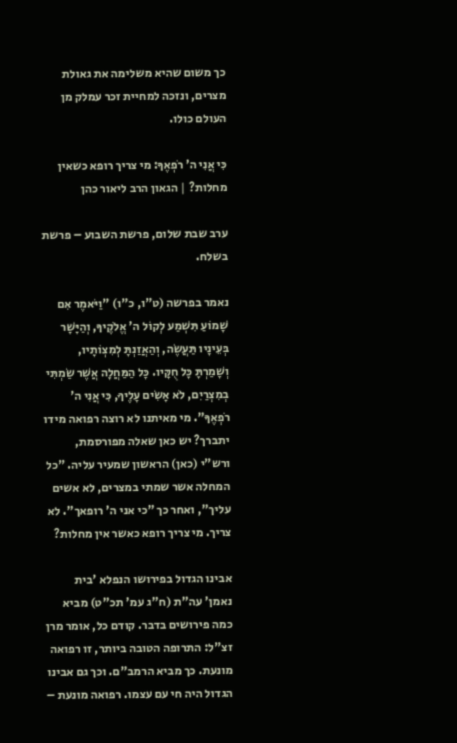כך משום שהיא משלימה את גאולת מצרים, ונזכה למחיית זכר עמלק מן העולם כולו.

כִּי אֲנִי ה' רֹפְאֶךָ: מי צריך רופא כשאין מחלות? | הגאון הרב ליאור כהן

ערב שבת שלום, פרשת השבוע – פרשת בשלח.

נאמר בפרשה (ט"ו, כ"ו) "וַיֹּאמֶר אִם שָׁמוֹעַ תִּשְׁמַע לְקוֹל ה' אֱלֹקֶיךָ, וְהַיָּשָׁר בְּעֵינָיו תַּעֲשֶׂה, וְהַאֲזַנְתָּ לְמִצְוֺתָיו, וְשָׁמַרְתָּ כָּל חֻקָּיו. כָּל הַמַּחֲלָה אֲשֶׁר שַׂמְתִּי בְמִצְרַיִם, לֹא אָשִׂים עָלֶיךָ, כִּי אֲנִי ה' רֹפְאֶךָ". מי מאיתנו לא רוצה רפואה מידו יתברך? יש כאן שאלה מפורסמת, ורש"י (כאן) הראשון שמעיר עליה. "כל המחלה אשר שמתי במצרים, לא אשים עליך", ואחר כך "כי אני ה' רופאך". לא צריך. מי צריך רופא כאשר אין מחלות?

אבינו הגדול בפירושו הנפלא 'בית נאמן' עה"ת (ח"ג עמ' תכ"ט) מביא כמה פירושים בדבר. קודם כל, אומר מרן זצ"ל: התרופה הטובה ביותר, זו רפואה מונעת. כך מביא הרמב"ם. וכך גם אבינו הגדול היה חי עם עצמו. רפואה מונעת –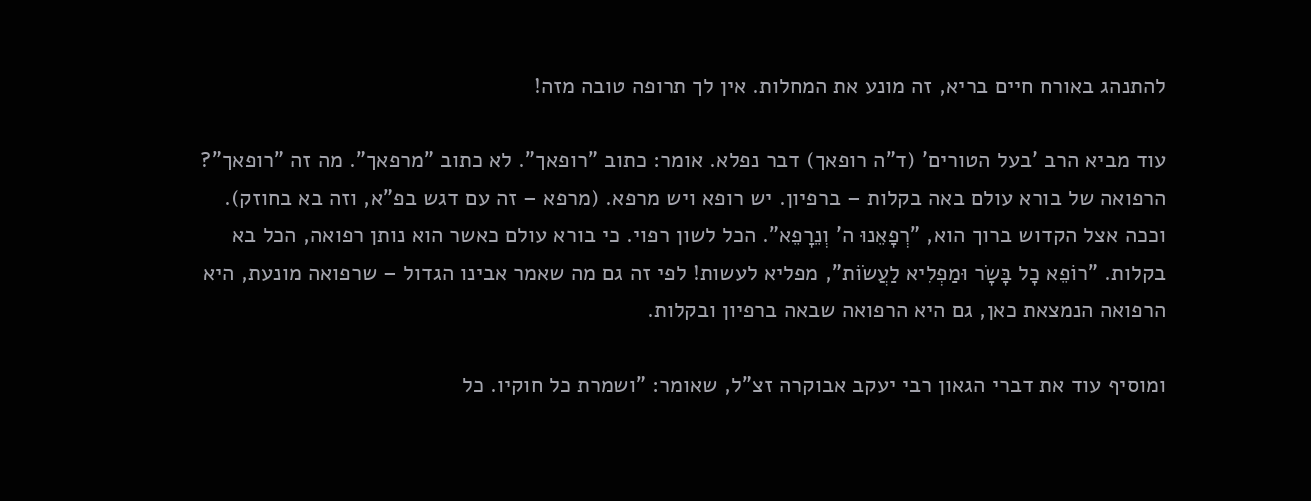להתנהג באורח חיים בריא, זה מונע את המחלות. אין לך תרופה טובה מזה!

עוד מביא הרב 'בעל הטורים' (ד"ה רופאך) דבר נפלא. אומר: כתוב "רופאך". לא כתוב "מרפאך". מה זה "רופאך"? הרפואה של בורא עולם באה בקלות – ברפיון. יש רופא ויש מרפא. (מרפא – זה עם דגש בפ"א, וזה בא בחוזק). וככה אצל הקדוש ברוך הוא, "רְפָאֵנוּ ה' וְנֵרָפֵא". הכל לשון רפוי. כי בורא עולם כאשר הוא נותן רפואה, הכל בא בקלות. "רוֹפֵא כׇל בָּשָׂר וּמַפְלִיא לַעֲשׂוֹת", מפליא לעשות! לפי זה גם מה שאמר אבינו הגדול – שרפואה מונעת, היא הרפואה הנמצאת כאן, גם היא הרפואה שבאה ברפיון ובקלות.

ומוסיף עוד את דברי הגאון רבי יעקב אבוקרה זצ"ל, שאומר: "ושמרת כל חוקיו. כל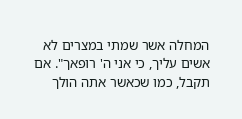המחלה אשר שמתי במצרים לא אשים עליך, כי אני ה' רופאך". אם תקבל, כמו שכאשר אתה הולך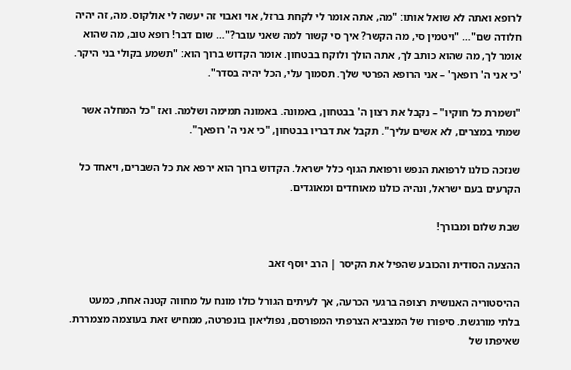לרופא ואתה לא שואל אותו: "מה, אתה אומר לי לקחת ברזל, אוי ואבוי זה יעשה לי אולקוס. מה, זה יהיה חלודה שם"… "ויטמין סי, מה הקשר? איך סי קשור למה שאני עובר?"… שום דבר! רופא טוב, מה שהוא אומר לך, מה שהוא כותב לך, אתה הולך ולוקח בבטחון. אומר הקדוש ברוך הוא: "תשמע בקולי בני היקר. 'כי אני ה' רופאך' – אני הרופא הפרטי שלך. תסמוך עלי, הכל יהיה בסדר".

"ושמרת כל חוקיו" – נקבל את רצון ה' בבטחון, באמונה. באמונה תמימה ושלמה. ואז "כל המחלה אשר שמתי במצרים, לא אשים עליך". תקבל את דבריו בבטחון, "כי אני ה' רופאך".

שנזכה כולנו לרפואת הנפש ורפואת הגוף כלל ישראל. הקדוש ברוך הוא ירפא את כל השברים, ויאחד כל הקרעים בעם ישראל, ונהיה כולנו מאוחדים ומאוגדים.

שבת שלום ומבורך!

ההצעה הסודית והכובע שהפיל את הקיסר | הרב יוסף זאב

ההיסטוריה האנושית רצופה ברגעי הכרעה, אך לעיתים הגורל כולו מונח על מחווה קטנה אחת, כמעט בלתי מורגשת. סיפורו של המצביא הצרפתי המפורסם, נפוליאון בונפרטה, ממחיש זאת בעוצמה מצמררת. שאיפתו של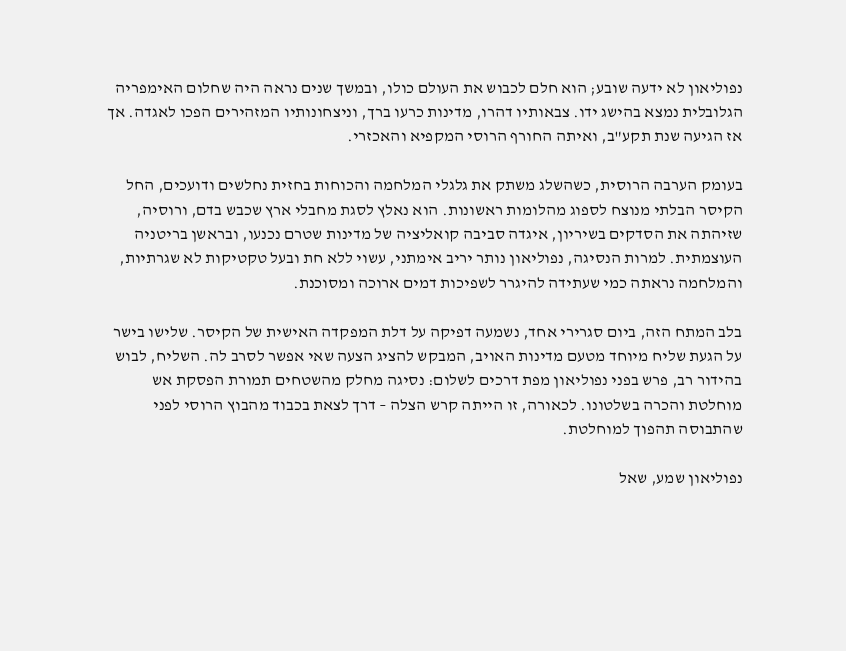נפוליאון לא ידעה שובע; הוא חלם לכבוש את העולם כולו, ובמשך שנים נראה היה שחלום האימפריה הגלובלית נמצא בהישג ידו. צבאותיו דהרו, מדינות כרעו ברך, וניצחונותיו המזהירים הפכו לאגדה. אך אז הגיעה שנת תקע"ב, ואיתה החורף הרוסי המקפיא והאכזרי.

בעומק הערבה הרוסית, כשהשלג משתק את גלגלי המלחמה והכוחות בחזית נחלשים ודועכים, החל הקיסר הבלתי מנוצח לספוג מהלומות ראשונות. הוא נאלץ לסגת מחבלי ארץ שכבש בדם, ורוסיה, שזיהתה את הסדקים בשיריון, איגדה סביבה קואליציה של מדינות שטרם נכנעו, ובראשן בריטניה העוצמתית. למרות הנסיגה, נפוליאון נותר יריב אימתני, עשוי ללא חת ובעל טקטיקות לא שגרתיות, והמלחמה נראתה כמי שעתידה להיגרר לשפיכות דמים ארוכה ומסוכנת.

בלב המתח הזה, ביום סגרירי אחד, נשמעה דפיקה על דלת המפקדה האישית של הקיסר. שלישו בישר על הגעת שליח מיוחד מטעם מדינות האויב, המבקש להציג הצעה שאי אפשר לסרב לה. השליח, לבוש בהידור רב, פרש בפני נפוליאון מפת דרכים לשלום: נסיגה מחלק מהשטחים תמורת הפסקת אש מוחלטת והכרה בשלטונו. לכאורה, זו הייתה קרש הצלה – דרך לצאת בכבוד מהבוץ הרוסי לפני שהתבוסה תהפוך למוחלטת.

נפוליאון שמע, שאל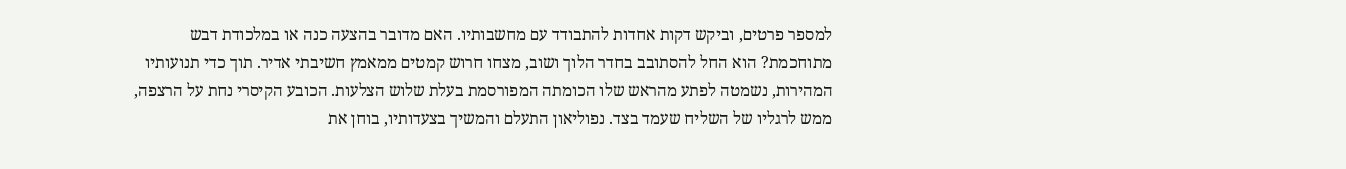למספר פרטים, וביקש דקות אחדות להתבודד עם מחשבותיו. האם מדובר בהצעה כנה או במלכודת דבש מתוחכמת? הוא החל להסתובב בחדר הלוך ושוב, מצחו חרוש קמטים ממאמץ חשיבתי אדיר. תוך כדי תנועותיו המהירות, נשמטה לפתע מהראש שלו הכומתה המפורסמת בעלת שלוש הצלעות. הכובע הקיסרי נחת על הרצפה, ממש לרגליו של השליח שעמד בצד. נפוליאון התעלם והמשיך בצעדותיו, בוחן את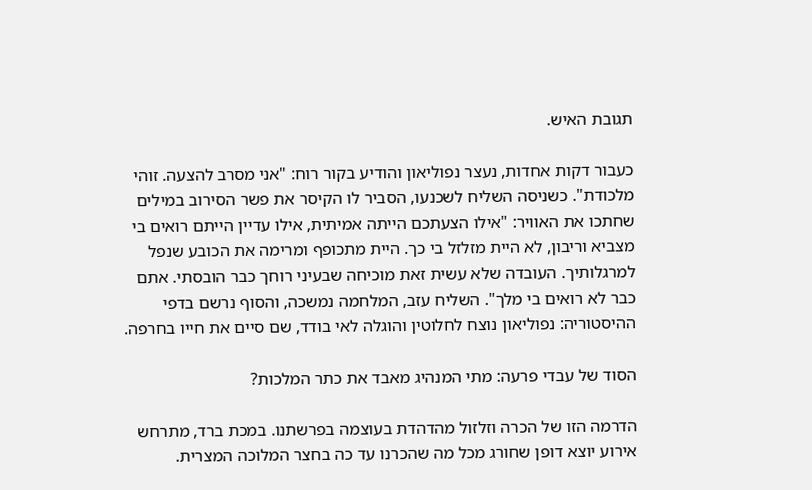תגובת האיש.

כעבור דקות אחדות, נעצר נפוליאון והודיע בקור רוח: "אני מסרב להצעה. זוהי מלכודת". כשניסה השליח לשכנעו, הסביר לו הקיסר את פשר הסירוב במילים שחתכו את האוויר: "אילו הצעתכם הייתה אמיתית, אילו עדיין הייתם רואים בי מצביא וריבון, לא היית מזלזל בי כך. היית מתכופף ומרימה את הכובע שנפל למרגלותיך. העובדה שלא עשית זאת מוכיחה שבעיני רוחך כבר הובסתי. אתם כבר לא רואים בי מלך". השליח עזב, המלחמה נמשכה, והסוף נרשם בדפי ההיסטוריה: נפוליאון נוצח לחלוטין והוגלה לאי בודד, שם סיים את חייו בחרפה.

הסוד של עבדי פרעה: מתי המנהיג מאבד את כתר המלכות?

הדרמה הזו של הכרה וזלזול מהדהדת בעוצמה בפרשתנו. במכת ברד, מתרחש אירוע יוצא דופן שחורג מכל מה שהכרנו עד כה בחצר המלוכה המצרית.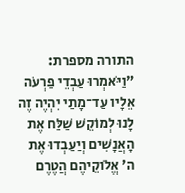התורה מספרת: "וַיֹּאמְרוּ עַבְדֵי פַרְעֹה אֵלָיו עַד־מָתַי יִהְיֶה זֶה לָנוּ לְמוֹקֵשׁ שַׁלַּח אֶת הָאֲנָשִׁים וְיַעַבְדוּ אֶת ה' אֱלֹוקֵיהֶם הֲטֶרֶם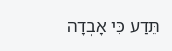תֵּדַע כִּי אָבְדָה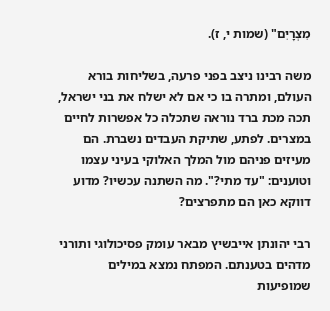מִצְרָיִם" (שמות י, ז).

משה רבינו ניצב בפני פרעה, בשליחות בורא העולם, ומתרה בו כי אם לא ישלח את בני ישראל, תכה מכת ברד נוראה שתכלה כל אפשרות לחיים במצרים. לפתע, שתיקת העבדים נשברת. הם מעיזים פניהם מול המלך האלוקי בעיני עצמו וטוענים: "עד מתי?". מה השתנה עכשיו? מדוע דווקא כאן הם מתפרצים?

רבי יהונתן אייבשיץ מבאר עומק פסיכולוגי ותורני מדהים בטענתם. המפתח נמצא במילים שמופיעות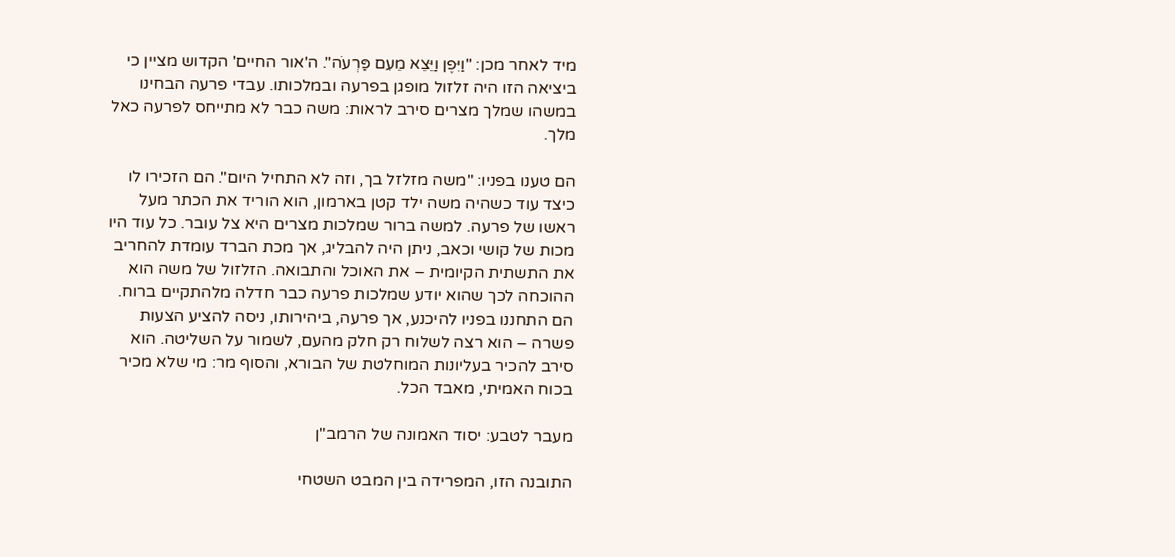מיד לאחר מכן: "וַיִּפֶן וַיֵּצֵא מֵעִם פַּרְעֹה". ה'אור החיים' הקדוש מציין כי ביציאה הזו היה זלזול מופגן בפרעה ובמלכותו. עבדי פרעה הבחינו במשהו שמלך מצרים סירב לראות: משה כבר לא מתייחס לפרעה כאל מלך.

הם טענו בפניו: "משה מזלזל בך, וזה לא התחיל היום". הם הזכירו לו כיצד עוד כשהיה משה ילד קטן בארמון, הוא הוריד את הכתר מעל ראשו של פרעה. למשה ברור שמלכות מצרים היא צל עובר. כל עוד היו מכות של קושי וכאב, ניתן היה להבליג, אך מכת הברד עומדת להחריב את התשתית הקיומית – את האוכל והתבואה. הזלזול של משה הוא ההוכחה לכך שהוא יודע שמלכות פרעה כבר חדלה מלהתקיים ברוח. הם התחננו בפניו להיכנע, אך פרעה, ביהירותו, ניסה להציע הצעות פשרה – הוא רצה לשלוח רק חלק מהעם, לשמור על השליטה. הוא סירב להכיר בעליונות המוחלטת של הבורא, והסוף מר: מי שלא מכיר בכוח האמיתי, מאבד הכל.

מעבר לטבע: יסוד האמונה של הרמב"ן

התובנה הזו, המפרידה בין המבט השטחי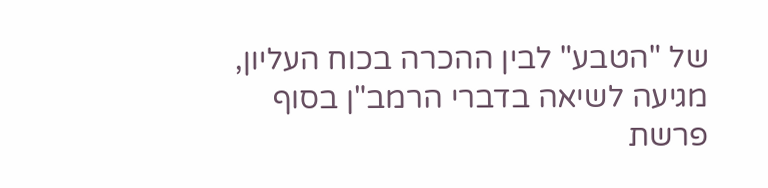של "הטבע" לבין ההכרה בכוח העליון, מגיעה לשיאה בדברי הרמב"ן בסוף פרשת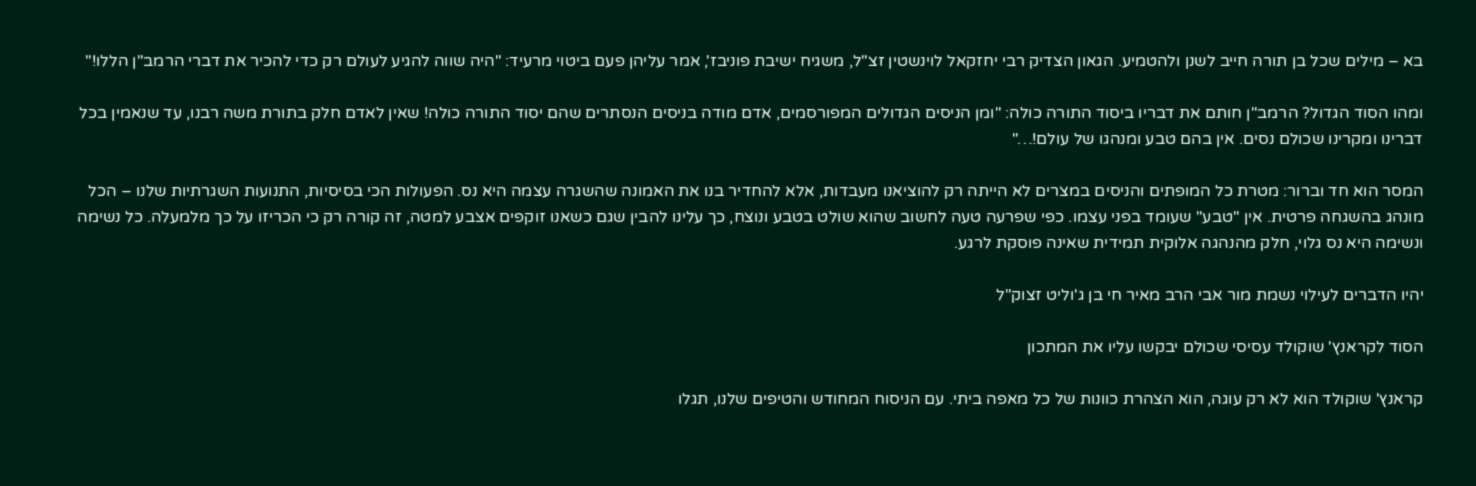בא – מילים שכל בן תורה חייב לשנן ולהטמיע. הגאון הצדיק רבי יחזקאל לוינשטין זצ"ל, משגיח ישיבת פוניבז', אמר עליהן פעם ביטוי מרעיד: "היה שווה להגיע לעולם רק כדי להכיר את דברי הרמב"ן הללו!"

ומהו הסוד הגדול? הרמב"ן חותם את דבריו ביסוד התורה כולה: "ומן הניסים הגדולים המפורסמים, אדם מודה בניסים הנסתרים שהם יסוד התורה כולה! שאין לאדם חלק בתורת משה רבנו, עד שנאמין בכל דברינו ומקרינו שכולם נסים. אין בהם טבע ומנהגו של עולם!…"

המסר הוא חד וברור: מטרת כל המופתים והניסים במצרים לא הייתה רק להוציאנו מעבדות, אלא להחדיר בנו את האמונה שהשגרה עצמה היא נס. הפעולות הכי בסיסיות, התנועות השגרתיות שלנו – הכל מונהג בהשגחה פרטית. אין "טבע" שעומד בפני עצמו. כפי שפרעה טעה לחשוב שהוא שולט בטבע ונוצח, כך עלינו להבין שגם כשאנו זוקפים אצבע למטה, זה קורה רק כי הכריזו על כך מלמעלה. כל נשימה ונשימה היא נס גלוי, חלק מהנהגה אלוקית תמידית שאינה פוסקת לרגע.

יהיו הדברים לעילוי נשמת מור אבי הרב מאיר חי בן ג'וליט זצוק"ל

הסוד לקראנץ' שוקולד עסיסי שכולם יבקשו עליו את המתכון

קראנץ' שוקולד הוא לא רק עוגה, הוא הצהרת כוונות של כל מאפה ביתי. עם הניסוח המחודש והטיפים שלנו, תגלו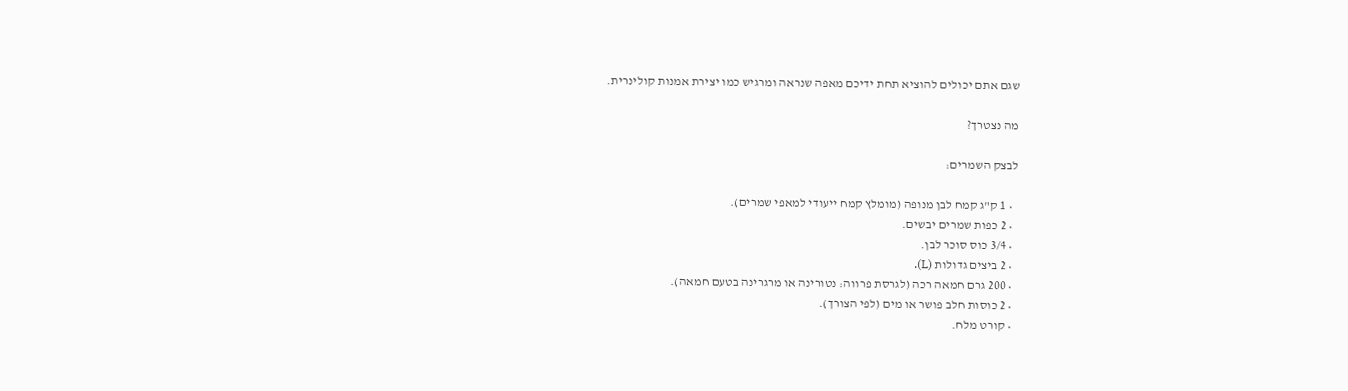שגם אתם יכולים להוציא תחת ידיכם מאפה שנראה ומרגיש כמו יצירת אמנות קולינרית.

מה נצטרך?

לבצק השמרים:

  • 1 ק"ג קמח לבן מנופה (מומלץ קמח ייעודי למאפי שמרים).
  • 2 כפות שמרים יבשים.
  • 3/4 כוס סוכר לבן.
  • 2 ביצים גדולות (L).
  • 200 גרם חמאה רכה (לגרסת פרווה: נטורינה או מרגרינה בטעם חמאה).
  • 2 כוסות חלב פושר או מים (לפי הצורך).
  • קורט מלח.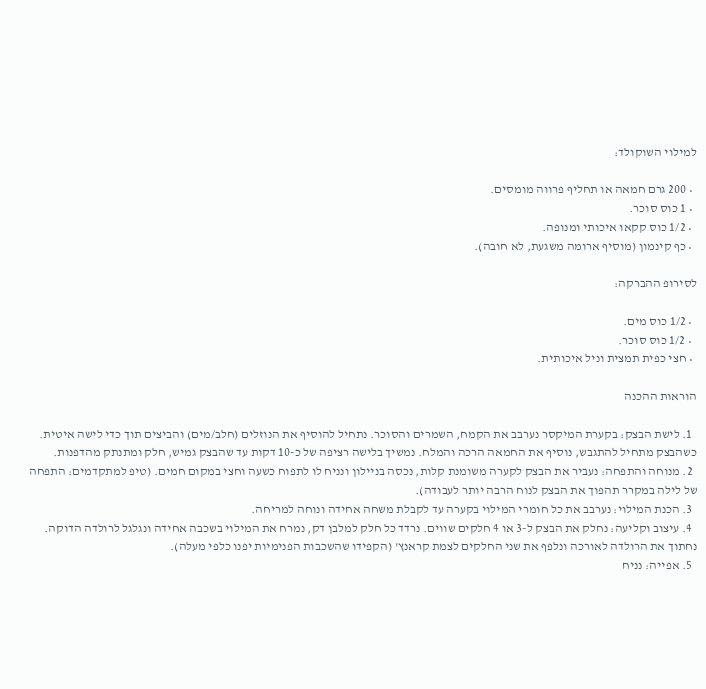למילוי השוקולד:

  • 200 גרם חמאה או תחליף פרווה מומסים.
  • 1 כוס סוכר.
  • 1/2 כוס קקאו איכותי ומנופה.
  • כף קינמון (מוסיף ארומה משגעת, לא חובה).

לסירופ ההברקה:

  • 1/2 כוס מים.
  • 1/2 כוס סוכר.
  • חצי כפית תמצית וניל איכותית.

הוראות ההכנה

  1. לישת הבצק: בקערת המיקסר נערבב את הקמח, השמרים והסוכר. נתחיל להוסיף את הנוזלים (חלב/מים) והביצים תוך כדי לישה איטית. כשהבצק מתחיל להתגבש, נוסיף את החמאה הרכה והמלח. נמשיך בלישה רציפה של כ-10 דקות עד שהבצק גמיש, חלק ומתנתק מהדפנות.
  2. מנוחה והתפחה: נעביר את הבצק לקערה משומנת קלות, נכסה בניילון ונניח לו לתפוח כשעה וחצי במקום חמים. (טיפ למתקדמים: התפחה של לילה במקרר תהפוך את הבצק לנוח הרבה יותר לעבודה).
  3. הכנת המילוי: נערבב את כל חומרי המילוי בקערה עד לקבלת משחה אחידה ונוחה למריחה.
  4. עיצוב וקליעה: נחלק את הבצק ל-3 או 4 חלקים שווים. נרדד כל חלק למלבן דק, נמרח את המילוי בשכבה אחידה ונגלגל לרולדה הדוקה. נחתוך את הרולדה לאורכה ונלפף את שני החלקים לצמת קראנץ' (הקפידו שהשכבות הפנימיות יפנו כלפי מעלה).
  5. אפייה: נניח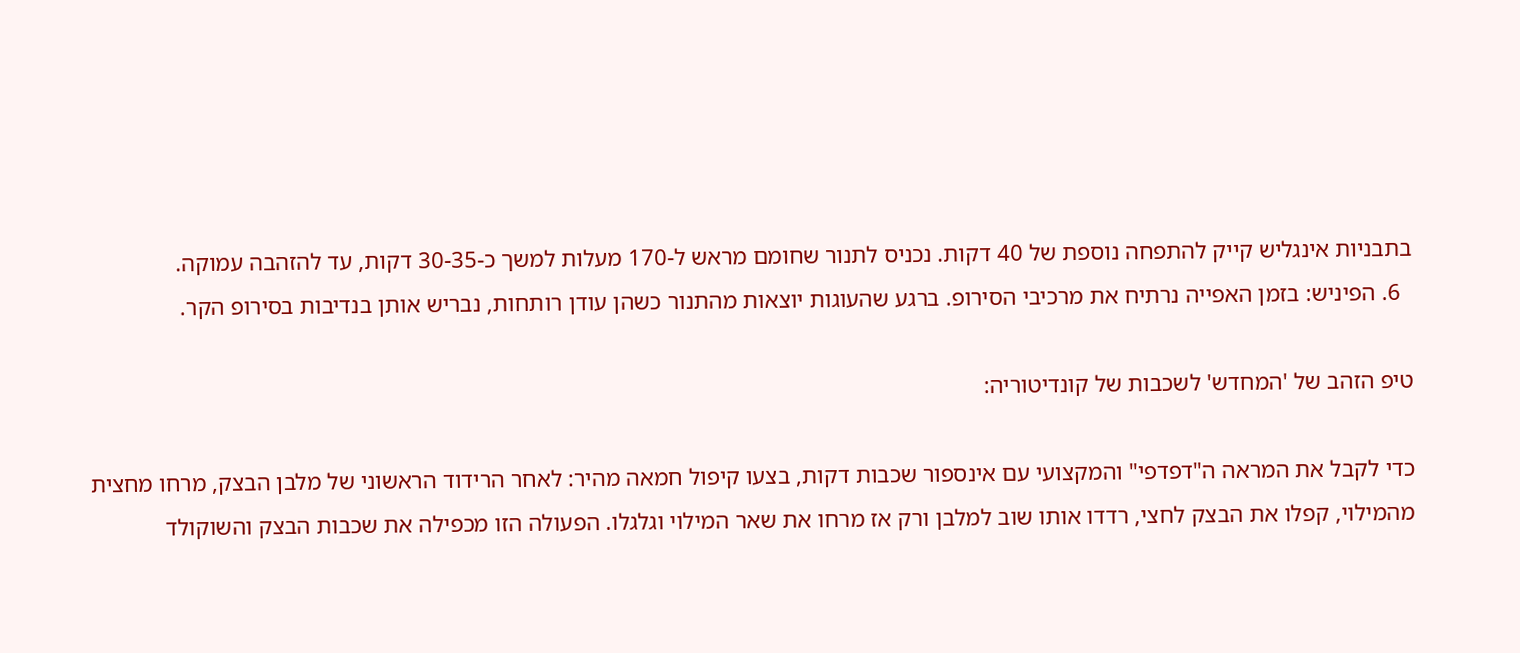בתבניות אינגליש קייק להתפחה נוספת של 40 דקות. נכניס לתנור שחומם מראש ל-170 מעלות למשך כ-30-35 דקות, עד להזהבה עמוקה.
  6. הפיניש: בזמן האפייה נרתיח את מרכיבי הסירופ. ברגע שהעוגות יוצאות מהתנור כשהן עודן רותחות, נבריש אותן בנדיבות בסירופ הקר.

טיפ הזהב של 'המחדש' לשכבות של קונדיטוריה:

כדי לקבל את המראה ה"דפדפי" והמקצועי עם אינספור שכבות דקות, בצעו קיפול חמאה מהיר: לאחר הרידוד הראשוני של מלבן הבצק, מרחו מחצית מהמילוי, קפלו את הבצק לחצי, רדדו אותו שוב למלבן ורק אז מרחו את שאר המילוי וגלגלו. הפעולה הזו מכפילה את שכבות הבצק והשוקולד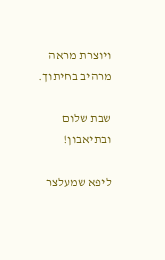ויוצרת מראה מרהיב בחיתוך.

שבת שלום ובתיאבון!

ליפא שמעלצר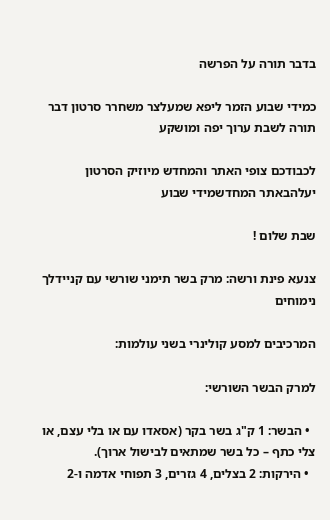בדבר תורה על הפרשה

כמידי שבוע הזמר ליפא שמעלצר משחרר סרטון דבר תורה לשבת ערוך יפה ומושקע

לכבודכם צופי האתר והמחדש מיוזיק הסרטון יעלהבאתר המחדשמידי שבוע

שבת שלום !

צנעא פינת ורשה: מרק בשר תימני שורשי עם קניידלך נימוחים

המרכיבים למסע קולינרי בשני עולמות:

למרק הבשר השורשי:

  • הבשר: 1 ק"ג בשר בקר (אסאדו עם או בלי עצם, או צלי כתף – כל בשר שמתאים לבישול ארוך).
  • הירקות: 2 בצלים, 4 גזרים, 3 תפוחי אדמה ו-2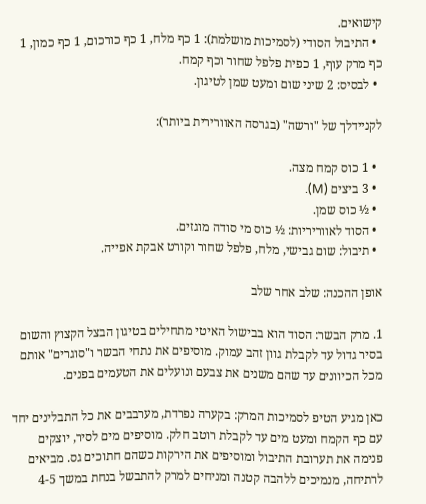קישואים.
  • התיבול הסודי (לסמיכות מושלמת): 1 כף מלח, 1 כף כורכום, 1 כף כמון, 1 כף מרק עוף, 1 כפית פלפל שחור וכף קמח.
  • לבסיס: 2 שיני שום ומעט שמן לטיגון.

לקניידלך של "ורשה" (בגרסה האוורירית ביותר):

  • 1 כוס קמח מצה.
  • 3 ביצים (M).
  • ½ כוס שמן.
  • הסוד לאווריריות: ½ כוס מי סודה מוגזים.
  • תיבול: שום גבישי, מלח, פלפל שחור וקורט אבקת אפייה.

אופן ההכנה: שלב אחר שלב

1. מרק הבשר: הסוד הוא בבישול האיטי מתחילים בטיגון הבצל הקצוץ והשום בסיר גדול עד לקבלת גוון זהב עמוק. מוסיפים את נתחי הבשר ו"סוגרים" אותם מכל הכיוונים עד שהם משנים את צבעם ונועלים את הטעמים בפנים.

כאן מגיע הטיפ לסמיכות המרק: בקערה נפרדת, מערבבים את כל התבלינים יחד עם כף הקמח ומעט מים עד לקבלת רוטב חלק. מוסיפים מים לסיר, יוצקים פנימה את תערובת התיבול ומוסיפים את הירקות כשהם חתוכים גס. מביאים לרתיחה, מנמיכים ללהבה קטנה ומניחים למרק להתבשל בנחת במשך 4-5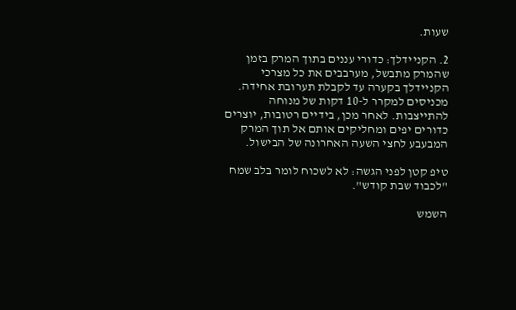שעות.

2. הקניידלך: כדורי עננים בתוך המרק בזמן שהמרק מתבשל, מערבבים את כל מצרכי הקניידלך בקערה עד לקבלת תערובת אחידה. מכניסים למקרר ל-10 דקות של מנוחה להתייצבות. לאחר מכן, בידיים רטובות, יוצרים כדורים יפים ומחליקים אותם אל תוך המרק המבעבע לחצי השעה האחרונה של הבישול.

טיפ קטן לפני הגשה: לא לשכוח לומר בלב שמח "לכבוד שבת קודש".

השמש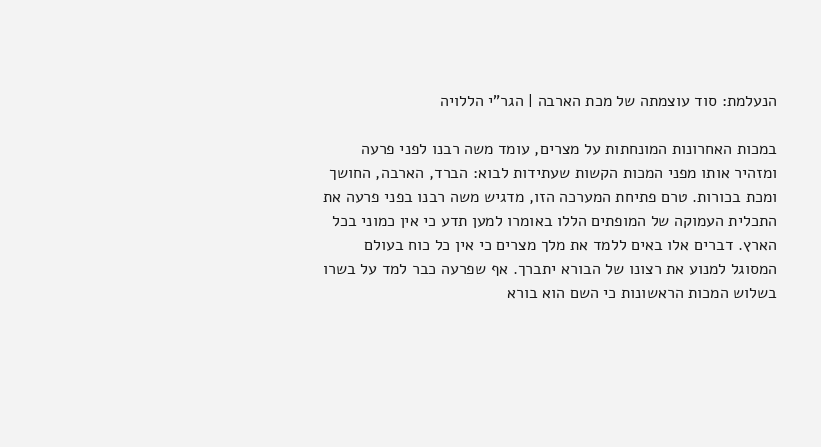הנעלמת: סוד עוצמתה של מכת הארבה | הגר"י הללויה

במכות האחרונות המונחתות על מצרים, עומד משה רבנו לפני פרעה ומזהיר אותו מפני המכות הקשות שעתידות לבוא: הברד, הארבה, החושך ומכת בכורות. טרם פתיחת המערכה הזו, מדגיש משה רבנו בפני פרעה את התכלית העמוקה של המופתים הללו באומרו למען תדע כי אין כמוני בכל הארץ. דברים אלו באים ללמד את מלך מצרים כי אין כל כוח בעולם המסוגל למנוע את רצונו של הבורא יתברך. אף שפרעה כבר למד על בשרו בשלוש המכות הראשונות כי השם הוא בורא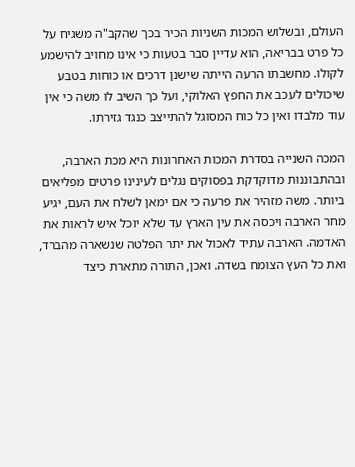העולם, ובשלוש המכות השניות הכיר בכך שהקב"ה משגיח על כל פרט בבריאה, הוא עדיין סבר בטעות כי אינו מחויב להישמע לקולו. מחשבתו הרעה הייתה שישנן דרכים או כוחות בטבע שיכולים לעכב את החפץ האלוקי, ועל כך השיב לו משה כי אין עוד מלבדו ואין כל כוח המסוגל להתייצב כנגד גזירתו.

המכה השנייה בסדרת המכות האחרונות היא מכת הארבה, ובהתבוננות מדוקדקת בפסוקים נגלים לעינינו פרטים מפליאים ביותר. משה מזהיר את פרעה כי אם ימאן לשלח את העם, יגיע מחר הארבה ויכסה את עין הארץ עד שלא יוכל איש לראות את האדמה. הארבה עתיד לאכול את יתר הפלטה שנשארה מהברד, ואת כל העץ הצומח בשדה. ואכן, התורה מתארת כיצד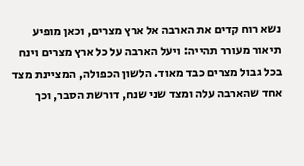נשא רוח קדים את הארבה אל ארץ מצרים, וכאן מופיע תיאור מעורר תהייה: ויעל הארבה על כל ארץ מצרים וינח בכל גבול מצרים כבד מאוד. הלשון הכפולה, המציינת מצד אחד שהארבה עלה ומצד שני שנח, דורשת הסבר, וכך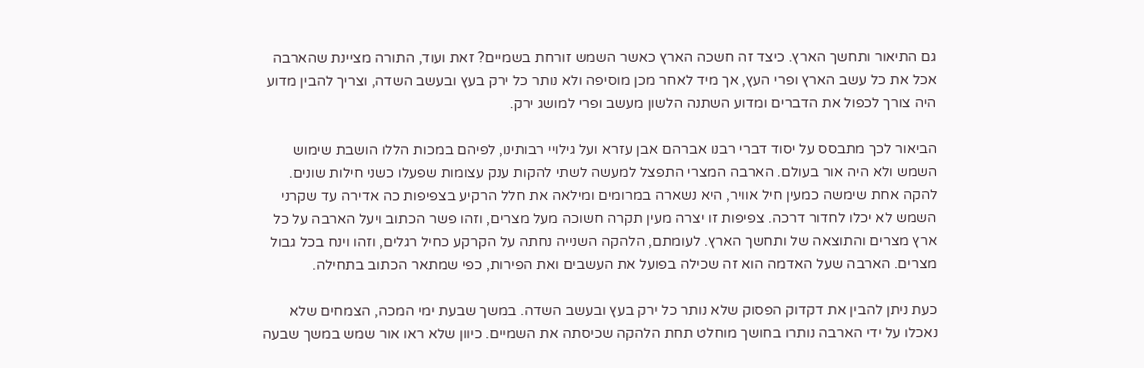גם התיאור ותחשך הארץ. כיצד זה חשכה הארץ כאשר השמש זורחת בשמיים? זאת ועוד, התורה מציינת שהארבה אכל את כל עשב הארץ ופרי העץ, אך מיד לאחר מכן מוסיפה ולא נותר כל ירק בעץ ובעשב השדה, וצריך להבין מדוע היה צורך לכפול את הדברים ומדוע השתנה הלשון מעשב ופרי למושג ירק.

הביאור לכך מתבסס על יסוד דברי רבנו אברהם אבן עזרא ועל גילויי רבותינו, לפיהם במכות הללו הושבת שימוש השמש ולא היה אור בעולם. הארבה המצרי התפצל למעשה לשתי להקות ענק עצומות שפעלו כשני חילות שונים. להקה אחת שימשה כמעין חיל אוויר, היא נשארה במרומים ומילאה את חלל הרקיע בצפיפות כה אדירה עד שקרני השמש לא יכלו לחדור דרכה. צפיפות זו יצרה מעין תקרה חשוכה מעל מצרים, וזהו פשר הכתוב ויעל הארבה על כל ארץ מצרים והתוצאה של ותחשך הארץ. לעומתם, הלהקה השנייה נחתה על הקרקע כחיל רגלים, וזהו וינח בכל גבול מצרים. הארבה שעל האדמה הוא זה שכילה בפועל את העשבים ואת הפירות, כפי שמתאר הכתוב בתחילה.

כעת ניתן להבין את דקדוק הפסוק שלא נותר כל ירק בעץ ובעשב השדה. במשך שבעת ימי המכה, הצמחים שלא נאכלו על ידי הארבה נותרו בחושך מוחלט תחת הלהקה שכיסתה את השמיים. כיוון שלא ראו אור שמש במשך שבעה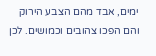ימים, אבד מהם הצבע הירוק והם הפכו צהובים וכמושים. לכן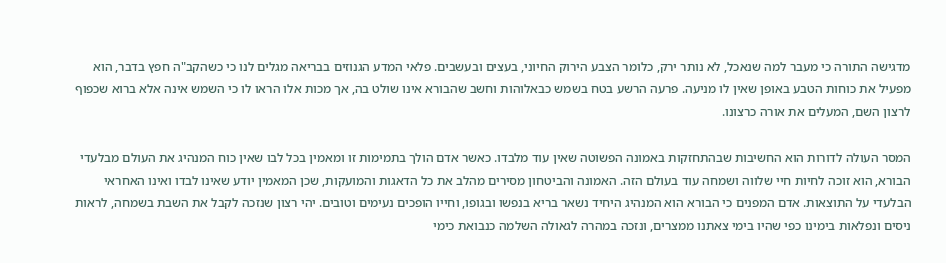מדגישה התורה כי מעבר למה שנאכל, לא נותר ירק, כלומר הצבע הירוק החיוני, בעצים ובעשבים. פלאי המדע הגנוזים בבריאה מגלים לנו כי כשהקב"ה חפץ בדבר, הוא מפעיל את כוחות הטבע באופן שאין לו מניעה. פרעה הרשע בטח בשמש כבאלוהות וחשב שהבורא אינו שולט בה, אך מכות אלו הראו לו כי השמש אינה אלא ברוא שכפוף לרצון השם, המעלים את אורה כרצונו.

המסר העולה לדורות הוא החשיבות שבהתחזקות באמונה הפשוטה שאין עוד מלבדו. כאשר אדם הולך בתמימות זו ומאמין בכל לבו שאין כוח המנהיג את העולם מבלעדי הבורא, הוא זוכה לחיות חיי שלווה ושמחה עוד בעולם הזה. האמונה והביטחון מסירים מהלב את כל הדאגות והמועקות, שכן המאמין יודע שאינו לבדו ואינו האחראי הבלעדי על התוצאות. אדם המפנים כי הבורא הוא המנהיג היחיד נשאר בריא בנפשו ובגופו, וחייו הופכים נעימים וטובים. יהי רצון שנזכה לקבל את השבת בשמחה, לראות ניסים ונפלאות בימינו כפי שהיו בימי צאתנו ממצרים, ונזכה במהרה לגאולה השלמה כנבואת כימי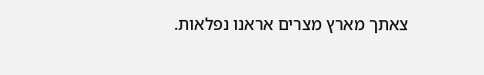צאתך מארץ מצרים אראנו נפלאות.